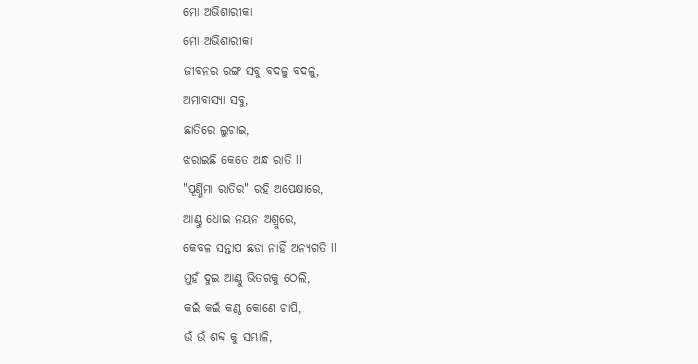ମୋ ଅଭିଶାରୀକା
ମୋ ଅଭିଶାରୀକା
ଜୀବନର ରଙ୍ଗ ସବୁ ବଦଳୁ ବଦଳୁ,
ଅମାବାସ୍ୟା ସବୁ,
ଛାତିରେ ଲୁଚାଇ,
ଝରାଇଛି କେତେ ଅନ୍ଧ ରାତି ll
"ପୂର୍ଣ୍ଣିମା ରାତିର" ରହି ଅପେକ୍ଷାରେ,
ଆଣ୍ଠୁ ଧୋଇ ନୟନ ଅଶ୍ରୁରେ,
କେବଳ ସନ୍ତାପ ଛଡା ନାହିଁ ଅନ୍ୟଗତି ll
ମୁହଁ ଦୁଇ ଆଣ୍ଠୁ ଭିତରକୁ ଠେଲି,
କଇଁ କଇଁ କଣ୍ଠ କୋଣେ ଚାପି,
ଉଁ ଉଁ ଶବ୍ଦ କୁ ସମ୍ଭାଳି,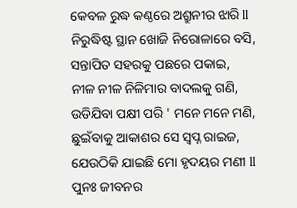କେବଳ ରୁଦ୍ଧ କଣ୍ଠରେ ଅଶ୍ରୁନୀର ଝାରି ll
ନିରୁଦ୍ଧିଷ୍ଟ ସ୍ଥାନ ଖୋଜି ନିରୋଳାରେ ବସି,
ସନ୍ତାପିତ ସହରକୁ ପଛରେ ପକାଇ,
ନୀଳ ନୀଳ ନିଳିମାର ବାଦଲକୁ ଗଣି,
ଉଡିଯିବା ପକ୍ଷୀ ପରି ' ମନେ ମନେ ମଣି,
ଛୁଇଁବାକୁ ଆକାଶର ସେ ସ୍ବପ୍ନ ରାଇଜ,
ଯେଉଠିକି ଯାଇଛି ମୋ ହୃଦୟର ମଣୀ ll
ପୁନଃ ଜୀବନର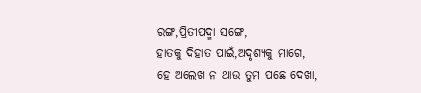ରଙ୍ଗ,ପ୍ରିତୀପଦ୍ମା ସଙ୍ଗେ,
ହାତକୁ ଦିହାତ ପାଇଁ,ଅଦୃଶ୍ୟକୁ ମାଗେ,
ହେ ଅଲେଖ ନ ଥାଉ ତୁମ ପଛେ ଦେଖା,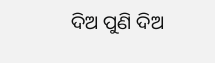ଦିଅ ପୁଣି ଦିଅ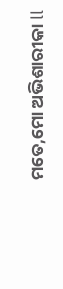ମତେ,ମୋ ଅଭିଶାରୀକା ll